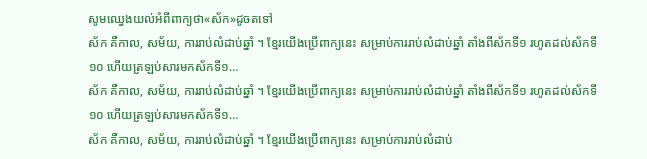សូមឈ្វេងយល់អំពីពាក្យថា«ស័ក»ដូចតទៅ
ស័ក គឺកាល, សម័យ, ការរាប់លំដាប់ឆ្នាំ ។ ខ្មែរយើងប្រើពាក្យនេះ សម្រាប់ការរាប់លំដាប់ឆ្នាំ តាំងពីស័កទី១ រហូតដល់ស័កទី១០ ហើយត្រឡប់សារមកស័កទី១…
ស័ក គឺកាល, សម័យ, ការរាប់លំដាប់ឆ្នាំ ។ ខ្មែរយើងប្រើពាក្យនេះ សម្រាប់ការរាប់លំដាប់ឆ្នាំ តាំងពីស័កទី១ រហូតដល់ស័កទី១០ ហើយត្រឡប់សារមកស័កទី១…
ស័ក គឺកាល, សម័យ, ការរាប់លំដាប់ឆ្នាំ ។ ខ្មែរយើងប្រើពាក្យនេះ សម្រាប់ការរាប់លំដាប់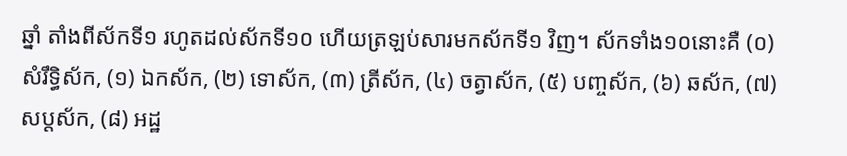ឆ្នាំ តាំងពីស័កទី១ រហូតដល់ស័កទី១០ ហើយត្រឡប់សារមកស័កទី១ វិញ។ ស័កទាំង១០នោះគឺ (០) សំរឹទ្ធិស័ក, (១) ឯកស័ក, (២) ទោស័ក, (៣) ត្រីស័ក, (៤) ចត្វាស័ក, (៥) បញ្ចស័ក, (៦) ឆស័ក, (៧) សប្តស័ក, (៨) អដ្ឋ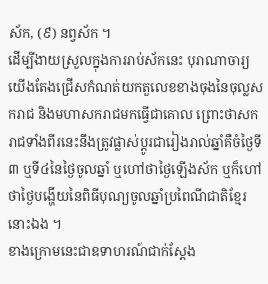ស័ក, (៩) នព្វស័ក ។
ដើម្បីងាយស្រួលក្នុងការរាប់ស័កនេះ បុរាណាចារ្យយើងតែងជ្រើសកំណត់យកតួលេខខាងចុងនៃចុល្លសករាជ និងមហាសករាជមកធ្វើជាគោល ព្រោះថាសករាជទាំងពីរនេះនឹងត្រូវផ្លាស់ប្តូរជារៀងរាល់ឆ្នាំគឺចំថ្ងៃទី៣ ឬទី៤នៃថ្ងៃចូលឆ្នាំ ឬហៅថាថ្ងៃឡើងស័ក ឬក៏ហៅថាថ្ងៃបង្ហើយនៃពិធីបុណ្យចូលឆ្នាំប្រពៃណីជាតិខ្មែរនោះឯង ។
ខាងក្រោមនេះជាឧទាហរណ៍ជាក់ស្តែង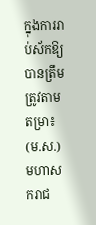ក្នុងការរាប់ស័កឱ្យបានត្រឹមត្រូវតាមតម្រា៖
(ម.ស.) មហាសករាជ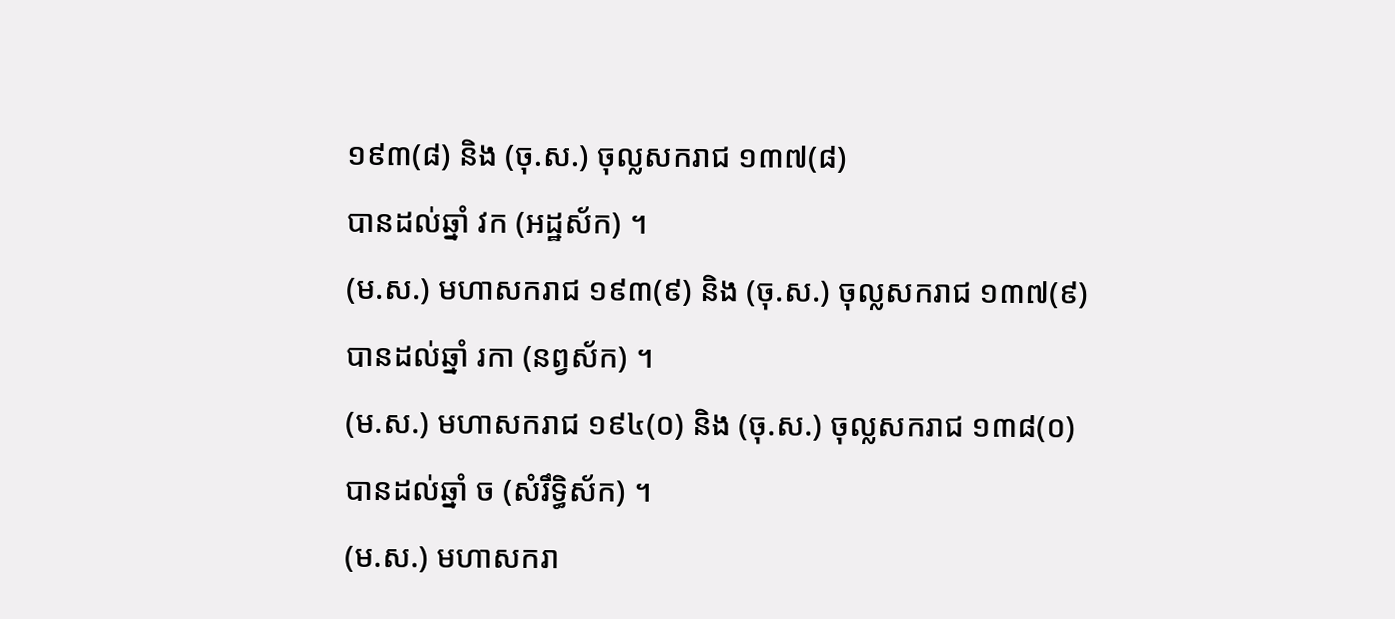១៩៣(៨) និង (ចុ.ស.) ចុល្លសករាជ ១៣៧(៨)
បានដល់ឆ្នាំ វក (អដ្ឋស័ក) ។
(ម.ស.) មហាសករាជ ១៩៣(៩) និង (ចុ.ស.) ចុល្លសករាជ ១៣៧(៩)
បានដល់ឆ្នាំ រកា (នព្វស័ក) ។
(ម.ស.) មហាសករាជ ១៩៤(០) និង (ចុ.ស.) ចុល្លសករាជ ១៣៨(០)
បានដល់ឆ្នាំ ច (សំរឹទ្ធិស័ក) ។
(ម.ស.) មហាសករា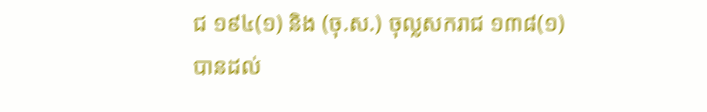ជ ១៩៤(១) និង (ចុ.ស.) ចុល្លសករាជ ១៣៨(១)
បានដល់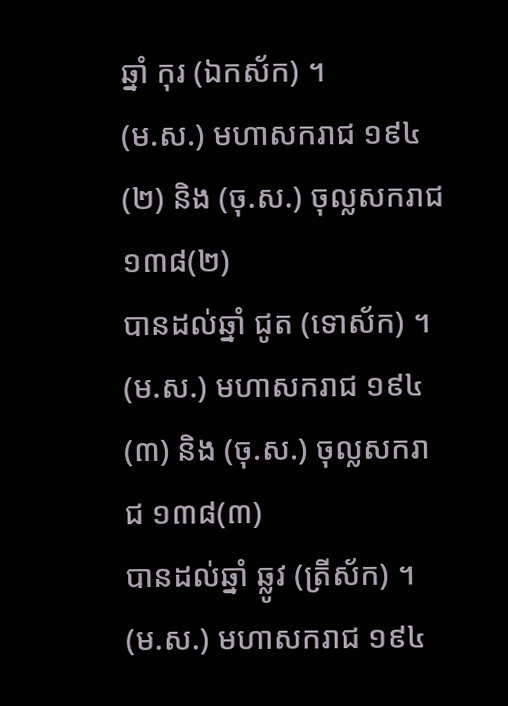ឆ្នាំ កុរ (ឯកស័ក) ។
(ម.ស.) មហាសករាជ ១៩៤(២) និង (ចុ.ស.) ចុល្លសករាជ ១៣៨(២)
បានដល់ឆ្នាំ ជូត (ទោស័ក) ។
(ម.ស.) មហាសករាជ ១៩៤(៣) និង (ចុ.ស.) ចុល្លសករាជ ១៣៨(៣)
បានដល់ឆ្នាំ ឆ្លូវ (ត្រីស័ក) ។
(ម.ស.) មហាសករាជ ១៩៤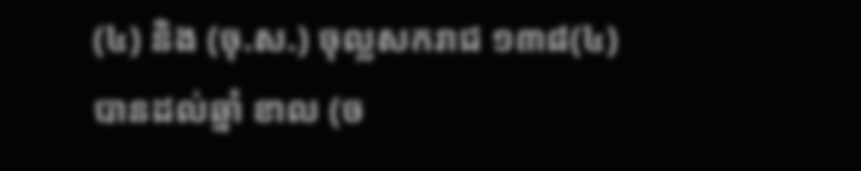(៤) និង (ចុ.ស.) ចុល្លសករាជ ១៣៨(៤)
បានដល់ឆ្នាំ ខាល (ច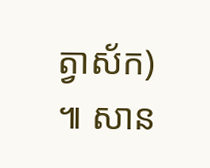ត្វាស័ក) ៕ សាន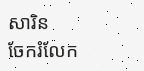សារិន
ចែករំលែក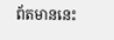ព័តមាននេះ